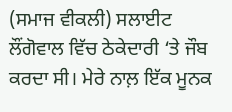(ਸਮਾਜ ਵੀਕਲੀ) ਸਲਾਈਟ ਲੌਂਗੋਵਾਲ ਵਿੱਚ ਠੇਕੇਦਾਰੀ ‘ਤੇ ਜੌਬ ਕਰਦਾ ਸੀ। ਮੇਰੇ ਨਾਲ਼ ਇੱਕ ਮੂਨਕ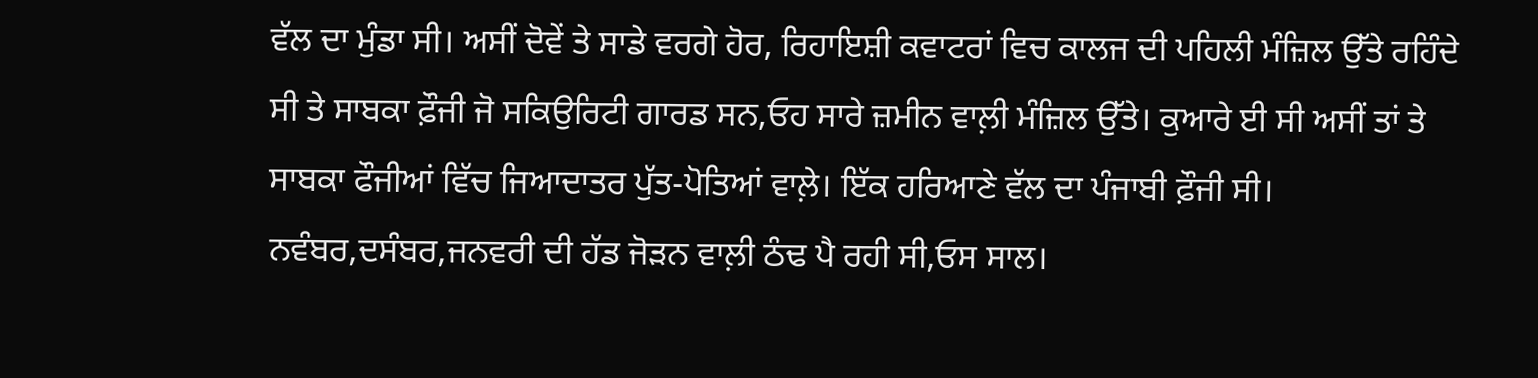ਵੱਲ ਦਾ ਮੁੰਡਾ ਸੀ। ਅਸੀਂ ਦੋਵੇਂ ਤੇ ਸਾਡੇ ਵਰਗੇ ਹੋਰ, ਰਿਹਾਇਸ਼ੀ ਕਵਾਟਰਾਂ ਵਿਚ ਕਾਲਜ ਦੀ ਪਹਿਲੀ ਮੰਜ਼ਿਲ ਉੱਤੇ ਰਹਿੰਦੇ ਸੀ ਤੇ ਸਾਬਕਾ ਫ਼ੌਜੀ ਜੋ ਸਕਿਉਰਿਟੀ ਗਾਰਡ ਸਨ,ਓਹ ਸਾਰੇ ਜ਼ਮੀਨ ਵਾਲ਼ੀ ਮੰਜ਼ਿਲ ਉੱਤੇ। ਕੁਆਰੇ ਈ ਸੀ ਅਸੀਂ ਤਾਂ ਤੇ ਸਾਬਕਾ ਫੌਜੀਆਂ ਵਿੱਚ ਜਿਆਦਾਤਰ ਪੁੱਤ-ਪੋਤਿਆਂ ਵਾਲ਼ੇ। ਇੱਕ ਹਰਿਆਣੇ ਵੱਲ ਦਾ ਪੰਜਾਬੀ ਫ਼ੌਜੀ ਸੀ। ਨਵੰਬਰ,ਦਸੰਬਰ,ਜਨਵਰੀ ਦੀ ਹੱਡ ਜੋੜਨ ਵਾਲ਼ੀ ਠੰਢ ਪੈ ਰਹੀ ਸੀ,ਓਸ ਸਾਲ।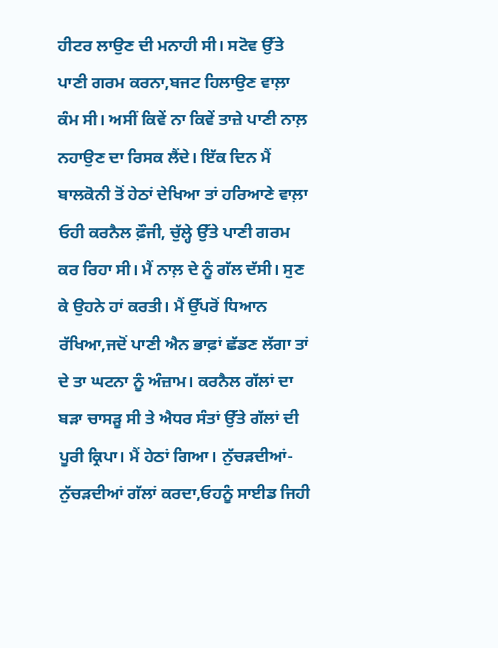ਹੀਟਰ ਲਾਉਣ ਦੀ ਮਨਾਹੀ ਸੀ। ਸਟੋਵ ਉੱਤੇ ਪਾਣੀ ਗਰਮ ਕਰਨਾ,ਬਜਟ ਹਿਲਾਉਣ ਵਾਲ਼ਾ ਕੰਮ ਸੀ। ਅਸੀਂ ਕਿਵੇਂ ਨਾ ਕਿਵੇਂ ਤਾਜ਼ੇ ਪਾਣੀ ਨਾਲ਼ ਨਹਾਉਣ ਦਾ ਰਿਸਕ ਲੈਂਦੇ। ਇੱਕ ਦਿਨ ਮੈਂ ਬਾਲਕੋਨੀ ਤੋਂ ਹੇਠਾਂ ਦੇਖਿਆ ਤਾਂ ਹਰਿਆਣੇ ਵਾਲ਼ਾ ਓਹੀ ਕਰਨੈਲ ਫ਼ੌਜੀ, ਚੁੱਲ੍ਹੇ ਉੱਤੇ ਪਾਣੀ ਗਰਮ ਕਰ ਰਿਹਾ ਸੀ। ਮੈਂ ਨਾਲ਼ ਦੇ ਨੂੰ ਗੱਲ ਦੱਸੀ। ਸੁਣ ਕੇ ਉਹਨੇ ਹਾਂ ਕਰਤੀ। ਮੈਂ ਉੱਪਰੋਂ ਧਿਆਨ ਰੱਖਿਆ,ਜਦੋਂ ਪਾਣੀ ਐਨ ਭਾਫ਼ਾਂ ਛੱਡਣ ਲੱਗਾ ਤਾਂ ਦੇ ਤਾ ਘਟਨਾ ਨੂੰ ਅੰਜ਼ਾਮ। ਕਰਨੈਲ ਗੱਲਾਂ ਦਾ ਬੜਾ ਚਾਸੜੂ ਸੀ ਤੇ ਐਧਰ ਸੰਤਾਂ ਉੱਤੇ ਗੱਲਾਂ ਦੀ ਪੂਰੀ ਕ੍ਰਿਪਾ। ਮੈਂ ਹੇਠਾਂ ਗਿਆ। ਨੁੱਚੜਦੀਆਂ-ਨੁੱਚੜਦੀਆਂ ਗੱਲਾਂ ਕਰਦਾ,ਓਹਨੂੰ ਸਾਈਡ ਜਿਹੀ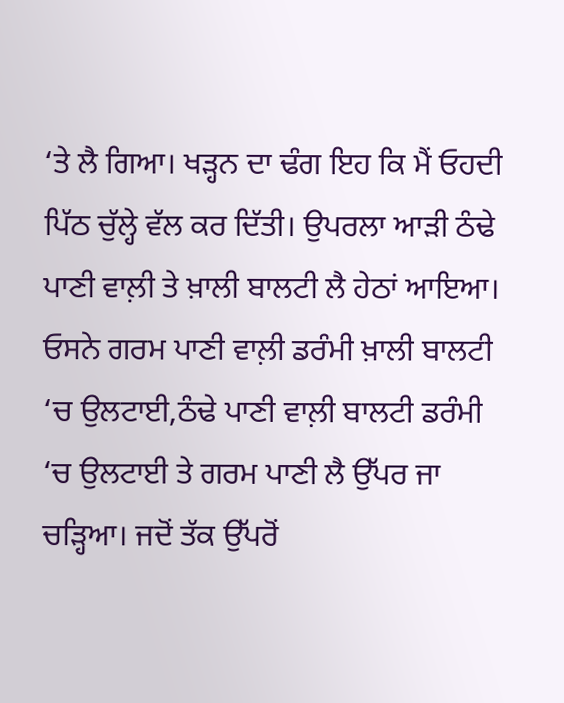‘ਤੇ ਲੈ ਗਿਆ। ਖੜ੍ਹਨ ਦਾ ਢੰਗ ਇਹ ਕਿ ਮੈਂ ਓਹਦੀ ਪਿੱਠ ਚੁੱਲ੍ਹੇ ਵੱਲ ਕਰ ਦਿੱਤੀ। ਉਪਰਲਾ ਆੜੀ ਠੰਢੇ ਪਾਣੀ ਵਾਲ਼ੀ ਤੇ ਖ਼ਾਲੀ ਬਾਲਟੀ ਲੈ ਹੇਠਾਂ ਆਇਆ। ਓਸਨੇ ਗਰਮ ਪਾਣੀ ਵਾਲ਼ੀ ਡਰੰਮੀ ਖ਼ਾਲੀ ਬਾਲਟੀ ‘ਚ ਉਲਟਾਈ,ਠੰਢੇ ਪਾਣੀ ਵਾਲ਼ੀ ਬਾਲਟੀ ਡਰੰਮੀ ‘ਚ ਉਲਟਾਈ ਤੇ ਗਰਮ ਪਾਣੀ ਲੈ ਉੱਪਰ ਜਾ ਚੜ੍ਹਿਆ। ਜਦੋਂ ਤੱਕ ਉੱਪਰੋਂ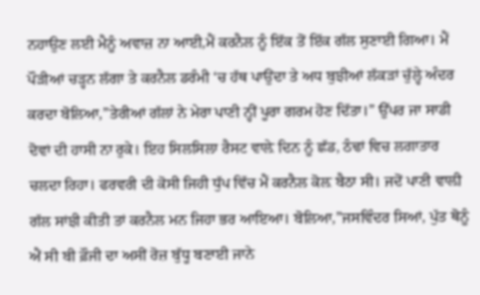ਨਹਾਉਣ ਲਈ ਮੈਨੂੰ ਅਵਾਜ਼ ਨਾ ਆਈ,ਮੈਂ ਕਰਨੈਲ ਨੂੰ ਇੱਕ ਤੋਂ ਇੱਕ ਗੱਲ ਸੁਣਾਈ ਗਿਆ। ਮੈਂ ਪੌੜੀਆਂ ਚੜ੍ਹਨ ਲੱਗਾ ਤੇ ਕਰਨੈਲ ਡਰੰਮੀ ‘ਚ ਹੱਥ ਪਾਉਂਦਾ ਤੇ ਅਧ ਬੁਝੀਆਂ ਲੱਕੜਾਂ ਚੁੱਲ੍ਹੇ ਅੰਦਰ ਕਰਦਾ ਬੋਲਿਆ,”ਤੇਰੀਆਂ ਗੱਲਾਂ ਨੇ ਮੇਰਾ ਪਾਣੀ ਨ੍ਹੀਂ ਪੂਰਾ ਗਰਮ ਹੋਣ ਦਿੱਤਾ।” ਉੱਪਰ ਜਾ ਸਾਡੀ ਦੋਵਾਂ ਦੀ ਹਾਸੀ ਨਾ ਰੁਕੇ। ਇਹ ਸਿਲਸਿਲਾ ਰੈਸਟ ਵਾਲ਼ੇ ਦਿਨ ਨੂੰ ਛੱਡ, ਠੰਢਾਂ ਵਿਚ ਲਗਾਤਾਰ ਚਲਦਾ ਰਿਹਾ। ਫਰਵਰੀ ਦੀ ਕੋਸੀ ਜਿਹੀ ਧੁੱਪ ਵਿੱਚ ਮੈਂ ਕਰਨੈਲ ਕੋਲ਼ ਬੈਠਾ ਸੀ। ਜਦੋਂ ਪਾਣੀ ਵਾਲ਼ੀ ਗੱਲ ਸਾਂਝੀ ਕੀਤੀ ਤਾਂ ਕਰਨੈਲ ਮਨ ਜਿਹਾ ਭਰ ਆਇਆ। ਬੋਲਿਆ,”ਜਸਵਿੰਦਰ ਸਿਆਂ, ਪੁੱਤ ਥੋਨੂੰ ਐਂ ਸੀ ਬੀ ਫ਼ੌਜੀ ਦਾ ਅਸੀਂ ਰੋਜ਼ ਬੁੱਧੂ ਬਣਾਈ ਜਾਨੇ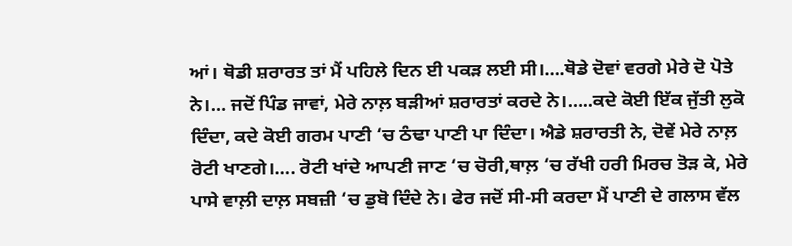ਆਂ। ਥੋਡੀ ਸ਼ਰਾਰਤ ਤਾਂ ਮੈਂ ਪਹਿਲੇ ਦਿਨ ਈ ਪਕੜ ਲਈ ਸੀ।….ਥੋਡੇ ਦੋਵਾਂ ਵਰਗੇ ਮੇਰੇ ਦੋ ਪੋਤੇ ਨੇ।… ਜਦੋਂ ਪਿੰਡ ਜਾਵਾਂ, ਮੇਰੇ ਨਾਲ਼ ਬੜੀਆਂ ਸ਼ਰਾਰਤਾਂ ਕਰਦੇ ਨੇ।…..ਕਦੇ ਕੋਈ ਇੱਕ ਜੁੱਤੀ ਲੁਕੋ ਦਿੰਦਾ, ਕਦੇ ਕੋਈ ਗਰਮ ਪਾਣੀ ‘ਚ ਠੰਢਾ ਪਾਣੀ ਪਾ ਦਿੰਦਾ। ਐਡੇ ਸ਼ਰਾਰਤੀ ਨੇ, ਦੋਵੇਂ ਮੇਰੇ ਨਾਲ਼ ਰੋਟੀ ਖਾਣਗੇ।…. ਰੋਟੀ ਖਾਂਦੇ ਆਪਣੀ ਜਾਣ ‘ਚ ਚੋਰੀ,ਥਾਲ਼ ‘ਚ ਰੱਖੀ ਹਰੀ ਮਿਰਚ ਤੋੜ ਕੇ, ਮੇਰੇ ਪਾਸੇ ਵਾਲ਼ੀ ਦਾਲ਼ ਸਬਜ਼ੀ ‘ਚ ਡੁਬੋ ਦਿੰਦੇ ਨੇ। ਫੇਰ ਜਦੋਂ ਸੀ-ਸੀ ਕਰਦਾ ਮੈਂ ਪਾਣੀ ਦੇ ਗਲਾਸ ਵੱਲ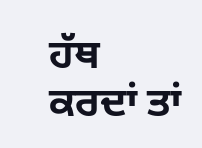ਹੱਥ ਕਰਦਾਂ ਤਾਂ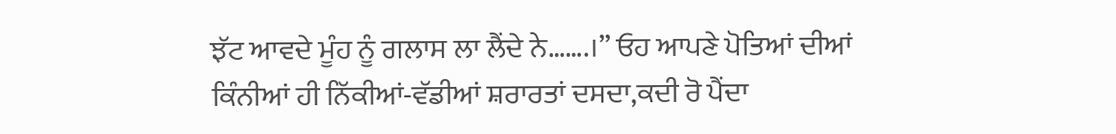ਝੱਟ ਆਵਦੇ ਮੂੰਹ ਨੂੰ ਗਲਾਸ ਲਾ ਲੈਂਦੇ ਨੇ…….।” ਓਹ ਆਪਣੇ ਪੋਤਿਆਂ ਦੀਆਂ ਕਿੰਨੀਆਂ ਹੀ ਨਿੱਕੀਆਂ-ਵੱਡੀਆਂ ਸ਼ਰਾਰਤਾਂ ਦਸਦਾ,ਕਦੀ ਰੋ ਪੈਂਦਾ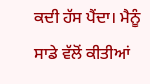ਕਦੀ ਹੱਸ ਪੈਂਦਾ। ਮੈਨੂੰ ਸਾਡੇ ਵੱਲੋਂ ਕੀਤੀਆਂ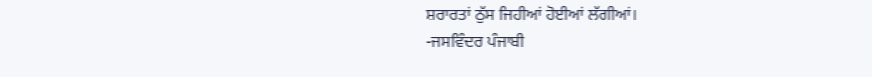ਸ਼ਰਾਰਤਾਂ ਠੁੱਸ ਜਿਹੀਆਂ ਹੋਈਆਂ ਲੱਗੀਆਂ।
-ਜਸਵਿੰਦਰ ਪੰਜਾਬੀ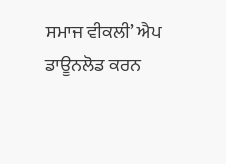ਸਮਾਜ ਵੀਕਲੀ’ ਐਪ ਡਾਊਨਲੋਡ ਕਰਨ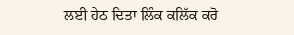ਲਈ ਹੇਠ ਦਿਤਾ ਲਿੰਕ ਕਲਿੱਕ ਕਰੋ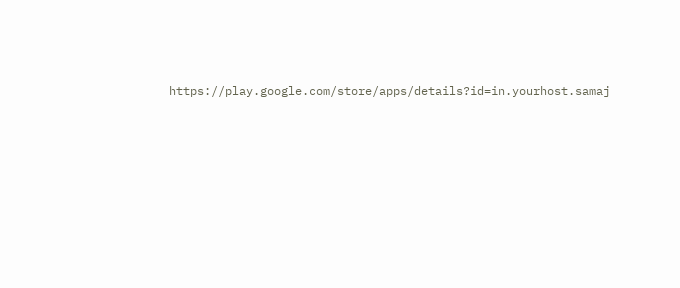https://play.google.com/store/apps/details?id=in.yourhost.samaj